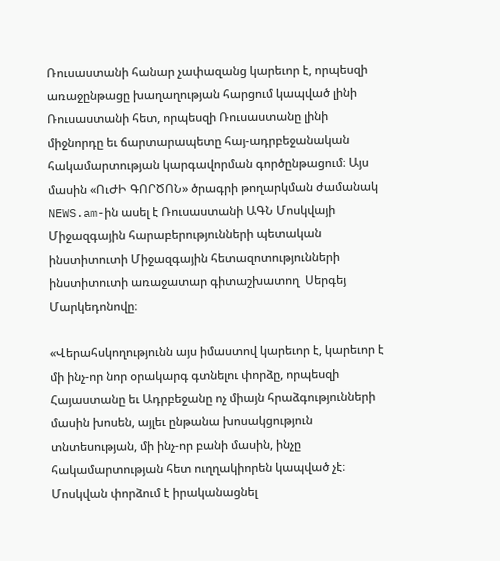Ռուսաստանի հանար չափազանց կարեւոր է, որպեսզի առաջընթացը խաղաղության հարցում կապված լինի Ռուսաստանի հետ, որպեսզի Ռուսաստանը լինի միջնորդը եւ ճարտարապետը հայ-ադրբեջանական հակամարտության կարգավորման գործընթացում։ Այս մասին «ՈւԺԻ ԳՈՐԾՈՆ» ծրագրի թողարկման ժամանակ NEWS.am-ին ասել է Ռուսաստանի ԱԳՆ Մոսկվայի Միջազգային հարաբերությունների պետական ինստիտուտի Միջազգային հետազոտությունների ինստիտուտի առաջատար գիտաշխատող  Սերգեյ Մարկեդոնովը։

«Վերահսկողությունն այս իմաստով կարեւոր է, կարեւոր է մի ինչ-որ նոր օրակարգ գտնելու փորձը, որպեսզի Հայաստանը եւ Ադրբեջանը ոչ միայն հրաձգությունների մասին խոսեն, այլեւ ընթանա խոսակցություն տնտեսության, մի ինչ-որ բանի մասին, ինչը հակամարտության հետ ուղղակիորեն կապված չէ։ Մոսկվան փորձում է իրականացնել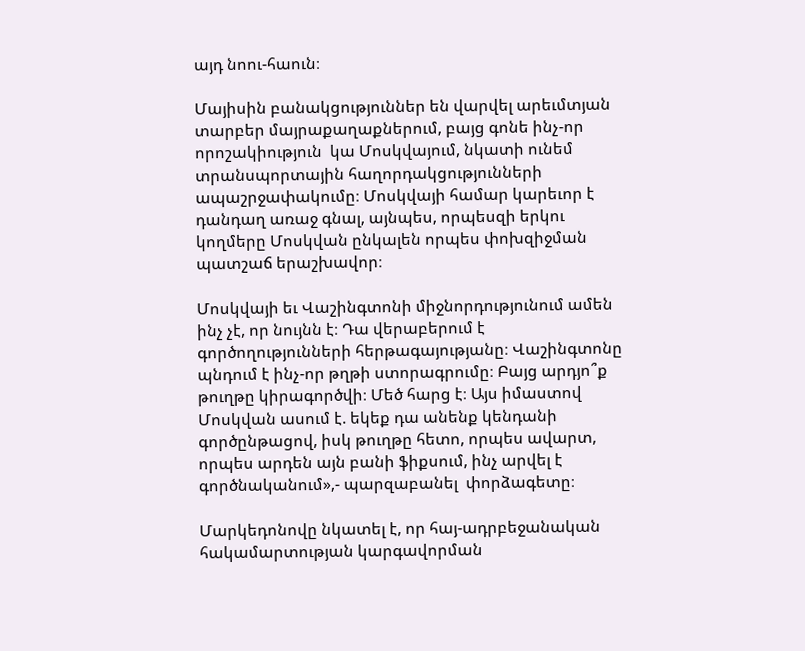այդ նոու-հաուն։

Մայիսին բանակցություններ են վարվել արեւմտյան տարբեր մայրաքաղաքներում, բայց գոնե ինչ-որ որոշակիություն  կա Մոսկվայում, նկատի ունեմ տրանսպորտային հաղորդակցությունների ապաշրջափակումը։ Մոսկվայի համար կարեւոր է դանդաղ առաջ գնալ, այնպես, որպեսզի երկու կողմերը Մոսկվան ընկալեն որպես փոխզիջման պատշաճ երաշխավոր։

Մոսկվայի եւ Վաշինգտոնի միջնորդությունում ամեն ինչ չէ, որ նույնն է։ Դա վերաբերում է գործողությունների հերթագայությանը։ Վաշինգտոնը պնդում է ինչ-որ թղթի ստորագրումը։ Բայց արդյո՞ք թուղթը կիրագործվի։ Մեծ հարց է։ Այս իմաստով Մոսկվան ասում է. եկեք դա անենք կենդանի գործընթացով, իսկ թուղթը հետո, որպես ավարտ, որպես արդեն այն բանի ֆիքսում, ինչ արվել է գործնականում»,- պարզաբանել  փորձագետը։

Մարկեդոնովը նկատել է, որ հայ-ադրբեջանական հակամարտության կարգավորման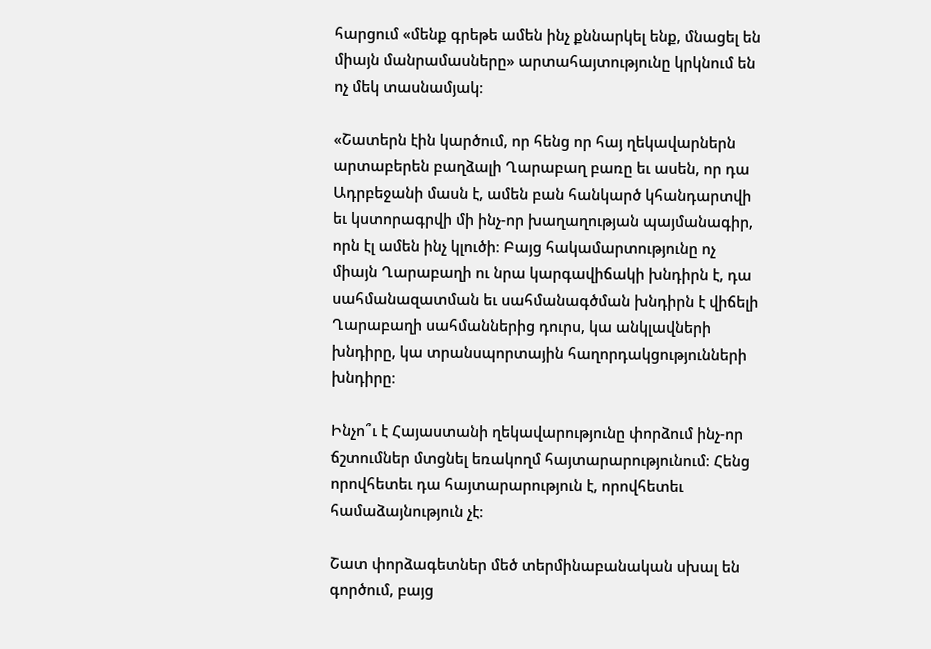հարցում «մենք գրեթե ամեն ինչ քննարկել ենք, մնացել են միայն մանրամասները» արտահայտությունը կրկնում են ոչ մեկ տասնամյակ։

«Շատերն էին կարծում, որ հենց որ հայ ղեկավարներն արտաբերեն բաղձալի Ղարաբաղ բառը եւ ասեն, որ դա Ադրբեջանի մասն է, ամեն բան հանկարծ կհանդարտվի եւ կստորագրվի մի ինչ-որ խաղաղության պայմանագիր, որն էլ ամեն ինչ կլուծի։ Բայց հակամարտությունը ոչ միայն Ղարաբաղի ու նրա կարգավիճակի խնդիրն է, դա սահմանազատման եւ սահմանագծման խնդիրն է վիճելի Ղարաբաղի սահմաններից դուրս, կա անկլավների խնդիրը, կա տրանսպորտային հաղորդակցությունների խնդիրը։

Ինչո՞ւ է Հայաստանի ղեկավարությունը փորձում ինչ-որ ճշտումներ մտցնել եռակողմ հայտարարությունում։ Հենց որովհետեւ դա հայտարարություն է, որովհետեւ համաձայնություն չէ։

Շատ փորձագետներ մեծ տերմինաբանական սխալ են գործում, բայց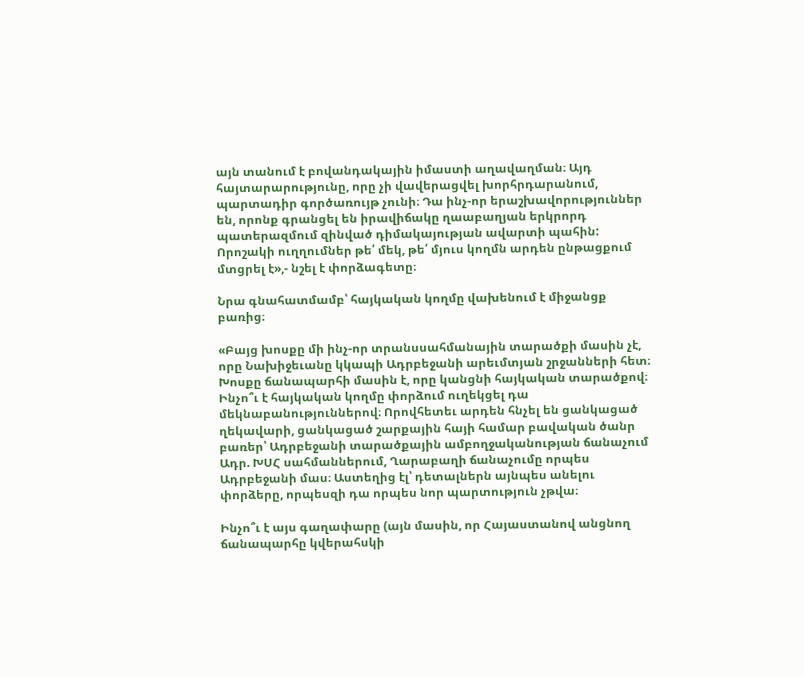այն տանում է բովանդակային իմաստի աղավաղման։ Այդ հայտարարությունը, որը չի վավերացվել խորհրդարանում, պարտադիր գործառույթ չունի։ Դա ինչ-որ երաշխավորություններ են, որոնք գրանցել են իրավիճակը ղաաբաղյան երկրորդ պատերազմում զինված դիմակայության ավարտի պահին: Որոշակի ուղղումներ թե՛ մեկ, թե՛ մյուս կողմն արդեն ընթացքում մտցրել է»,- նշել է փորձագետը։

Նրա գնահատմամբ՝ հայկական կողմը վախենում է միջանցք բառից։

«Բայց խոսքը մի ինչ-որ տրանսսահմանային տարածքի մասին չէ, որը Նախիջեւանը կկապի Ադրբեջանի արեւմտյան շրջանների հետ։ Խոսքը ճանապարհի մասին է, որը կանցնի հայկական տարածքով։ Ինչո՞ւ է հայկական կողմը փորձում ուղեկցել դա մեկնաբանություններով։ Որովհետեւ արդեն հնչել են ցանկացած ղեկավարի, ցանկացած շարքային հայի համար բավական ծանր բառեր՝ Ադրբեջանի տարածքային ամբողջականության ճանաչում Ադր. ԽՍՀ սահմաններում, Ղարաբաղի ճանաչումը որպես Ադրբեջանի մաս։ Աստեղից էլ՝ դետալներն այնպես անելու փորձերը, որպեսզի դա որպես նոր պարտություն չթվա։

Ինչո՞ւ է այս գաղափարը (այն մասին, որ Հայաստանով անցնող ճանապարհը կվերահսկի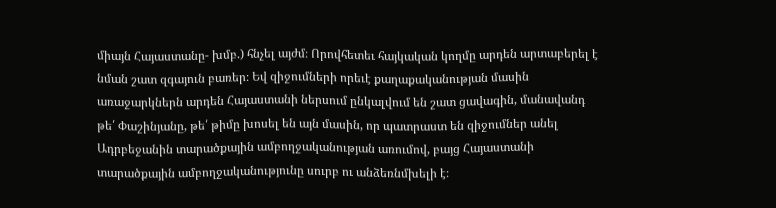միայն Հայաստանը- խմբ.) հնչել այժմ։ Որովհետեւ հայկական կողմը արդեն արտաբերել է նման շատ զգայուն բառեր։ Եվ զիջումների որեւէ քաղաքականության մասին առաջարկներն արդեն Հայաստանի ներսում ընկալվում են շատ ցավագին, մանավանդ թե՛ Փաշինյանը, թե՛ թիմը խոսել են այն մասին, որ պատրաստ են զիջումներ անել Ադրբեջանին տարածքային ամբողջականության առումով, բայց Հայաստանի տարածքային ամբողջականությունը սուրբ ու անձեռնմխելի է։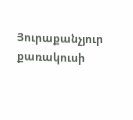Յուրաքանչյուր քառակուսի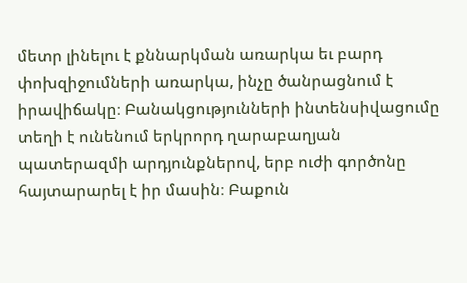մետր լինելու է քննարկման առարկա եւ բարդ փոխզիջումների առարկա, ինչը ծանրացնում է իրավիճակը։ Բանակցությունների ինտենսիվացումը տեղի է ունենում երկրորդ ղարաբաղյան պատերազմի արդյունքներով, երբ ուժի գործոնը հայտարարել է իր մասին։ Բաքուն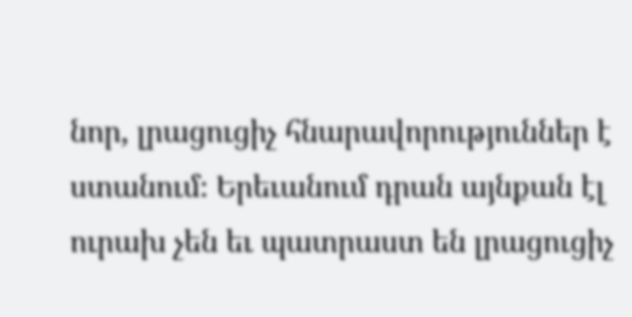նոր, լրացուցիչ հնարավորություններ է ստանում։ Երեւանում դրան այնքան էլ ուրախ չեն եւ պատրաստ են լրացուցիչ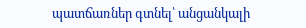պատճառներ գտնել՝ անցանկալի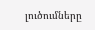լուծումները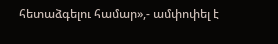հետաձգելու համար»,- ամփոփել է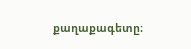քաղաքագետը։